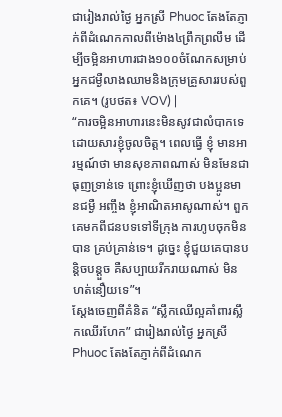ជារៀងរាល់ថ្ងៃ អ្នកស្រី Phuoc តែងតែភ្ញាក់ពីដំណេកកាលពីម៉ោង៤ព្រឹកព្រលឹម ដើម្បីចម្អិនអាហារជាង១០០ចំណែកសម្រាប់អ្នកជម្ងឺលាងឈាមនិងក្រុមគ្រួសាររបស់ពួកគេ។ (រូបថត៖ VOV) |
“ការចម្អិនអាហារនេះមិនសូវជាលំបាកទេ ដោយសារខ្ញុំចូលចិត្ត។ ពេលធ្វើ ខ្ញុំ មានអារម្មណ៍ថា មានសុខភាពណាស់ មិនមែនជាធុញទ្រាន់ទេ ព្រោះខ្ញុំឃើញថា បងប្អូនមានជម្ងឺ អញ្ចឹង ខ្ញុំអាណិតអាសូណាស់។ ពួកគេមកពីជនបទទៅទីក្រុង ការហូបចុកមិនបាន គ្រប់គ្រាន់ទេ។ ដូច្នេះ ខ្ញុំជួយគេបានបន្តិចបន្តួច គឺសប្បាយរីករាយណាស់ មិន ហត់នឿយទេ”។
ស្ដែងចេញពីគំនិត “ស្លឹកឈើល្អគាំពារស្លឹកឈើរហែក” ជារៀងរាល់ថ្ងៃ អ្នកស្រី Phuoc តែងតែភ្ញាក់ពីដំណេក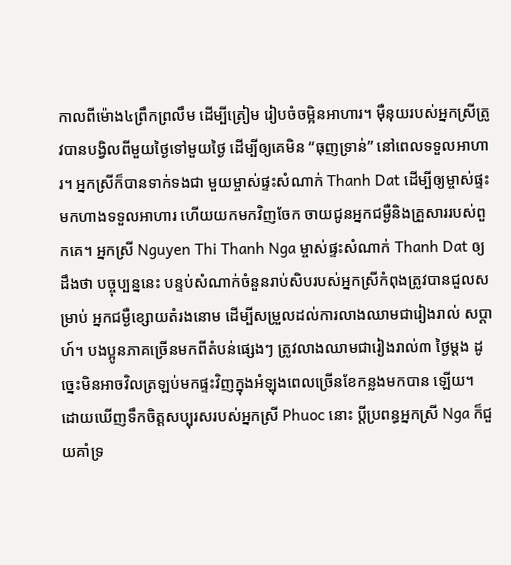កាលពីម៉ោង៤ព្រឹកព្រលឹម ដើម្បីត្រៀម រៀបចំចម្អិនអាហារ។ ម៉ឺនុយរបស់អ្នកស្រីត្រូវបានបង្វិលពីមួយថ្ងៃទៅមួយថ្ងៃ ដើម្បីឲ្យគេមិន “ធុញទ្រាន់” នៅពេលទទួលអាហារ។ អ្នកស្រីក៏បានទាក់ទងជា មួយម្ចាស់ផ្ទះសំណាក់ Thanh Dat ដើម្បីឲ្យម្ចាស់ផ្ទះមកហាងទទួលអាហារ ហើយយកមកវិញចែក ចាយជូនអ្នកជម្ងឺនិងគ្រួសាររបស់ពួកគេ។ អ្នកស្រី Nguyen Thi Thanh Nga ម្ចាស់ផ្ទះសំណាក់ Thanh Dat ឲ្យដឹងថា បច្ចុប្បន្ននេះ បន្ទប់សំណាក់ចំនួនរាប់សិបរបស់អ្នកស្រីកំពុងត្រូវបានជួលសម្រាប់ អ្នកជម្ងឺខ្សោយតំរងនោម ដើម្បីសម្រួលដល់ការលាងឈាមជារៀងរាល់ សប្ដាហ៍។ បងប្អូនភាគច្រើនមកពីតំបន់ផ្សេងៗ ត្រូវលាងឈាមជារៀងរាល់៣ ថ្ងៃម្ដង ដូច្នេះមិនអាចវិលត្រឡប់មកផ្ទះវិញក្នុងអំឡុងពេលច្រើនខែកន្លងមកបាន ឡើយ។ ដោយឃើញទឹកចិត្តសប្បុរសរបស់អ្នកស្រី Phuoc នោះ ប្ដីប្រពន្ធអ្នកស្រី Nga ក៏ជួយគាំទ្រ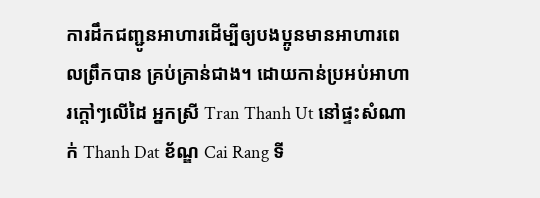ការដឹកជញ្ជូនអាហារដើម្បីឲ្យបងប្អូនមានអាហារពេលព្រឹកបាន គ្រប់គ្រាន់ជាង។ ដោយកាន់ប្រអប់អាហារក្ដៅៗលើដៃ អ្នកស្រី Tran Thanh Ut នៅផ្ទះសំណាក់ Thanh Dat ខ័ណ្ឌ Cai Rang ទី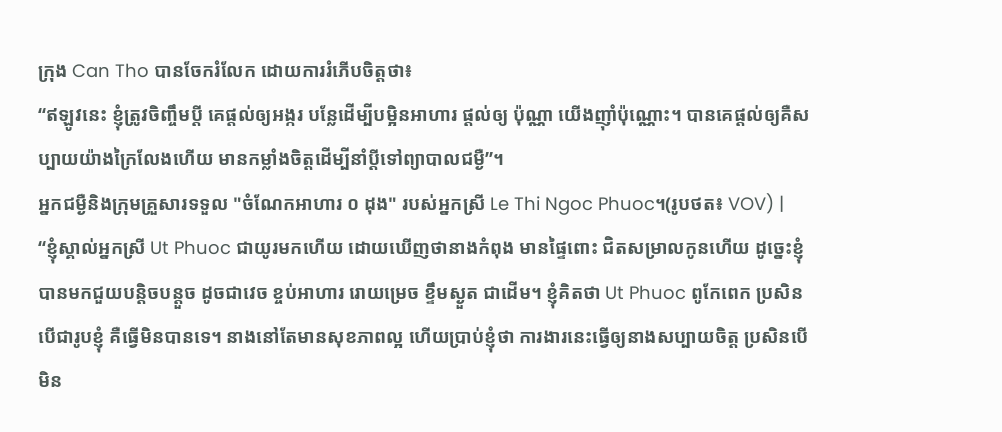ក្រុង Can Tho បានចែករំលែក ដោយការរំភើបចិត្តថា៖
“ឥឡូវនេះ ខ្ញុំត្រូវចិញ្ចឹមប្ដី គេផ្ដល់ឲ្យអង្ករ បន្លែដើម្បីបម្អិនអាហារ ផ្ដល់ឲ្យ ប៉ុណ្ណា យើងញ៉ាំប៉ុណ្ណោះ។ បានគេផ្ដល់ឲ្យគឺសប្បាយយ៉ាងក្រៃលែងហើយ មានកម្លាំងចិត្តដើម្បីនាំប្ដីទៅព្យាបាលជម្ងឺ”។
អ្នកជម្ងឺនិងក្រុមគ្រួសារទទួល "ចំណែកអាហារ ០ ដុង" របស់អ្នកស្រី Le Thi Ngoc Phuoc។(រូបថត៖ VOV) |
“ខ្ញុំស្គាល់អ្នកស្រី Ut Phuoc ជាយូរមកហើយ ដោយឃើញថានាងកំពុង មានផ្ទៃពោះ ជិតសម្រាលកូនហើយ ដូច្នេះខ្ញុំបានមកជួយបន្តិចបន្តួច ដូចជាវេច ខ្ចប់អាហារ រោយម្រេច ខ្ទឹមស្ងួត ជាដើម។ ខ្ញុំគិតថា Ut Phuoc ពូកែពេក ប្រសិន បើជារូបខ្ញុំ គឺធ្វើមិនបានទេ។ នាងនៅតែមានសុខភាពល្អ ហើយប្រាប់ខ្ញុំថា ការងារនេះធ្វើឲ្យនាងសប្បាយចិត្ត ប្រសិនបើមិន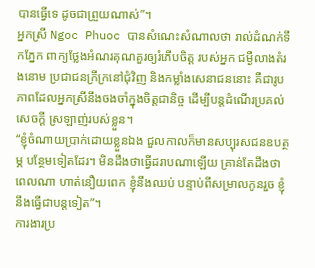បានធ្វើទេ ដូចជាព្រួយណាស់”។
អ្នកស្រី Ngoc Phuoc បានសំណេះសំណាលថា រាល់ដំណក់ទឹកភ្នែក ពាក្យថ្លែងអំណរគុណគួរឲ្យរំភើបចិត្ត របស់អ្នក ជម្ងឺលាងតំរងនោម ប្រជាជនក្រីក្រនៅជុំវិញ និងកម្លាំងសេនាជននោះ គឺជារូប ភាពដែលអ្នកស្រីនឹងចងចាំក្នុងចិត្តជានិច្ច ដើម្បីបន្តដំណើរប្រគល់សេចក្ដី ស្រឡាញ់របស់ខ្លួន។
“ខ្ញុំចំណាយប្រាក់ដោយខ្លួនឯង ជួលកាលក៏មានសប្បុរសជនឧបត្ថម្ភ បន្ថែមទៀតដែរ។ មិនដឹងថាធ្វើដរាបណាឡើយ គ្រាន់តែដឹងថាពេលណា ហាត់នឿយពេក ខ្ញុំនឹងឈប់ បន្ទាប់ពីសម្រាលកូនរួច ខ្ញុំនឹងធ្វើជាបន្តទៀត”។
ការងារប្រ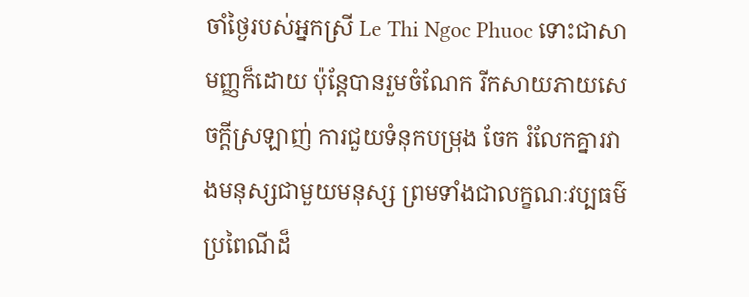ចាំថ្ងៃរបស់អ្នកស្រី Le Thi Ngoc Phuoc ទោះជាសាមញ្ញក៏ដោយ ប៉ុន្តែបានរួមចំណែក រីកសាយភាយសេចក្ដីស្រឡាញ់ ការជួយទំនុកបម្រុង ចែក រំលែកគ្នារវាងមនុស្សជាមួយមនុស្ស ព្រមទាំងជាលក្ខណៈវប្បធម៌ប្រពៃណីដ៏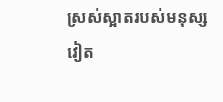ស្រស់ស្អាតរបស់មនុស្សវៀត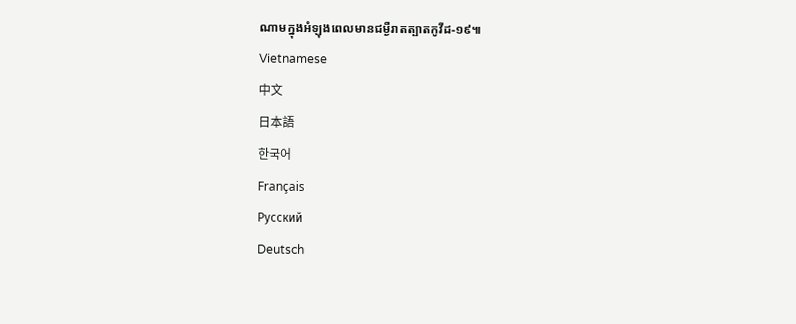ណាមក្នុងអំឡុងពេលមានជម្ងឺរាតត្បាតកូវីដ-១៩៕
Vietnamese
中文
日本語
한국어
Français
Русский
Deutsch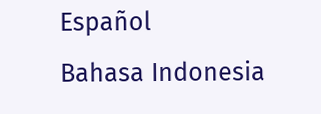Español
Bahasa Indonesia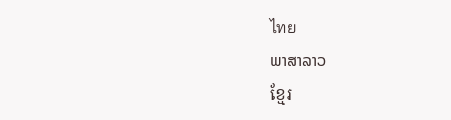ไทย
ພາສາລາວ
ខ្មែរ